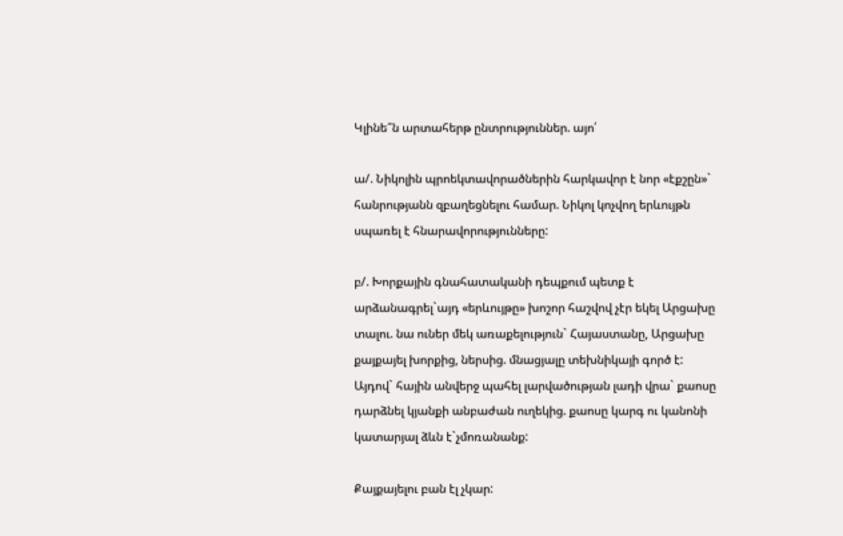Կլինե՞ն արտահերթ ընտրություններ. այո՛

ա/. Նիկոլին պրոեկտավորածներին հարկավոր է նոր «էքշըն»` հանրությանն զբաղեցնելու համար. Նիկոլ կոչվող երևույթն սպառել է հնարավորությունները:

բ/. Խորքային գնահատականի դեպքում պետք է արձանագրել`այդ «երևույթը» խոշոր հաշվով չէր եկել Արցախը տալու. նա ուներ մեկ առաքելություն` Հայաստանը, Արցախը քայքայել խորքից, ներսից. մնացյալը տեխնիկայի գործ է: Այդով` հային անվերջ պահել լարվածության լադի վրա` քաոսը դարձնել կյանքի անբաժան ուղեկից. քաոսը կարգ ու կանոնի կատարյալ ձևն է`չմոռանանք:

Քայքայելու բան էլ չկար: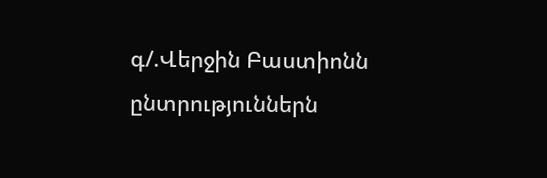գ/.Վերջին Բաստիոնն ընտրություններն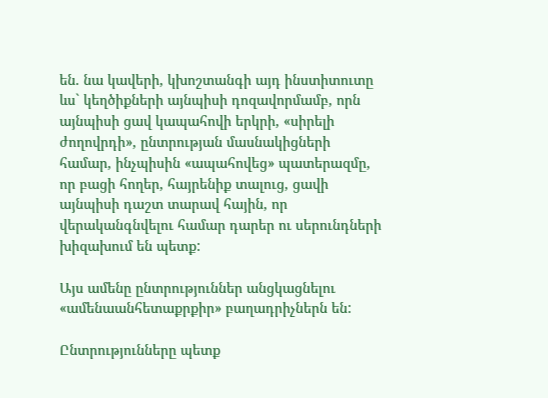են. նա կավերի, կխոշտանգի այդ ինստիտուտը ևս` կեղծիքների այնպիսի դոզավորմամբ, որն այնպիսի ցավ կապահովի երկրի, «սիրելի ժողովրդի», ընտրության մասնակիցների համար, ինչպիսին «ապահովեց» պատերազմը, որ բացի հողեր, հայրենիք տալուց, ցավի այնպիսի դաշտ տարավ հային, որ վերականգնվելու համար դարեր ու սերունդների խիզախում են պետք:

Այս ամենը ընտրություններ անցկացնելու «ամենաանհետաքրքիր» բաղադրիչներն են:

Ընտրությունները պետք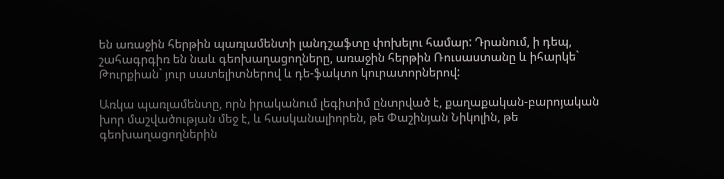են առաջին հերթին պառլամենտի լանդշաֆտը փոխելու համար: Դրանում, ի դեպ, շահագրգիռ են նաև գեոխաղացողները, առաջին հերթին Ռուսաստանը և իհարկե` Թուրքիան` յուր սատելիտներով և դե-ֆակտո կուրատորներով:

Առկա պառլամենտը, որն իրականում լեգիտիմ ընտրված է, քաղաքական-բարոյական խոր մաշվածության մեջ է, և հասկանալիորեն, թե Փաշինյան Նիկոլին, թե գեոխաղացողներին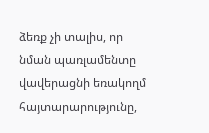ձեռք չի տալիս, որ նման պառլամենտը վավերացնի եռակողմ հայտարարությունը,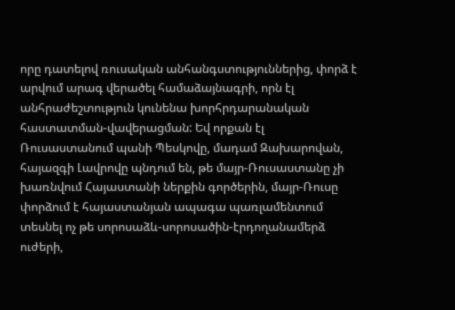որը դատելով ռուսական անհանգստություններից, փորձ է արվում արագ վերածել համաձայնագրի, որն էլ անհրաժեշտություն կունենա խորհրդարանական հաստատման-վավերացման: Եվ որքան էլ Ռուսաստանում պանի Պեսկովը, մադամ Զախարովան, հայազգի Լավրովը պնդում են, թե մայր-Ռուսաստանը չի խառնվում Հայաստանի ներքին գործերին, մայր-Ռուսը փորձում է հայաստանյան ապագա պառլամենտում տեսնել ոչ թե սորոսաձև-սորոսածին-էրդողանամերձ ուժերի,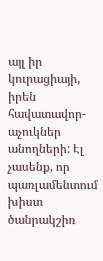այլ իր կուրացիայի, իրեն հավատավոր-աչուկներ անողների: Էլ չասենք, որ պառլամենտում խիստ ծանրակշիռ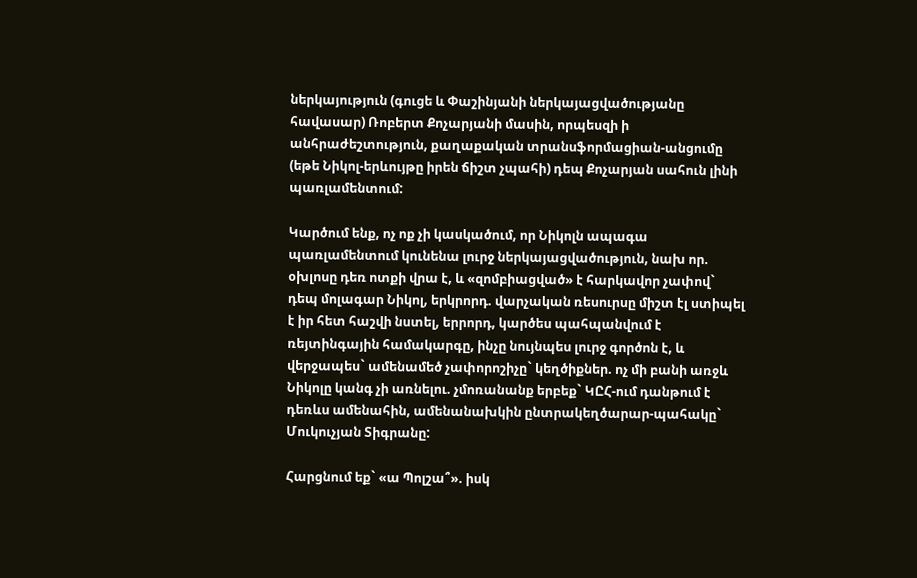ներկայություն (գուցե և Փաշինյանի ներկայացվածությանը հավասար) Ռոբերտ Քոչարյանի մասին, որպեսզի ի անհրաժեշտություն, քաղաքական տրանսֆորմացիան-անցումը (եթե Նիկոլ-երևույթը իրեն ճիշտ չպահի) դեպ Քոչարյան սահուն լինի պառլամենտում:

Կարծում ենք, ոչ ոք չի կասկածում, որ Նիկոլն ապագա պառլամենտում կունենա լուրջ ներկայացվածություն, նախ որ. օխլոսը դեռ ոտքի վրա է, և «զոմբիացված» է հարկավոր չափով` դեպ մոլագար Նիկոլ, երկրորդ. վարչական ռեսուրսը միշտ էլ ստիպել է իր հետ հաշվի նստել, երրորդ, կարծես պահպանվում է ռեյտինգային համակարգը, ինչը նույնպես լուրջ գործոն է, և վերջապես` ամենամեծ չափորոշիչը` կեղծիքներ. ոչ մի բանի առջև Նիկոլը կանգ չի առնելու. չմոռանանք երբեք` ԿԸՀ-ում դանթում է դեռևս ամենահին, ամենանախկին ընտրակեղծարար-պահակը` Մուկուչյան Տիգրանը:

Հարցնում եք` «ա Պոլշա՞». իսկ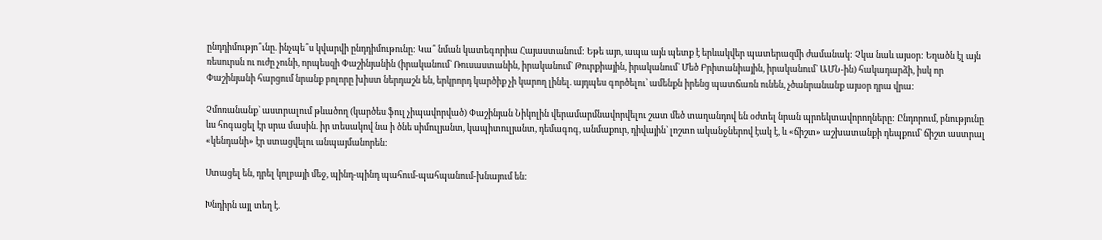ընդդիմությո՞ւնը. ինչպե՞ս կվարվի ընդդիմութունը: Կա՞ նման կատեգորիա Հայաստանում: Եթե այո, ապա այն պետք է երևակվեր պատերազմի ժամանակ: Չկա նաև այսօր: Եղածն էլ այն ռեսուրսն ու ուժը չունի, որպեսզի Փաշինյանին (իրականում` Ռուսաստանին, իրականում` Թուրքիային, իրականում` Մեծ Բրիտանիային, իրականում` ԱՄՆ-ին) հակադարձի, իսկ որ Փաշինյանի հարցում նրանք բոլորը խիստ ներդաշն են, երկրորդ կարծիք չի կարող լինել. այդպես գործելու՝ ամենքն իրենց պատճառն ունեն, չծանրանանք այսօր դրա վրա:

Չմոռանանք` աստրալում թևածող (կարծես ֆուլ չիպավորված) Փաշինյան Նիկոլին վերամարմնավորվելու շատ մեծ տաղանդով են օժտել նրան պրոեկտավորողները: Ընդորում, բնությունը ևս հոգացել էր սրա մասին. իր տեսակով նա ի ծնե սիմուլյանտ, կապիտուլյանտ, դեմագոգ, անմաքուր, դիվային` լոշտո ականջներով էակ է, և «ճիշտ» աշխատանքի դեպքում` ճիշտ աստրալ «կենդանի» էր ստացվելու անպայմանորեն:

Ստացել են, դրել կոլբայի մեջ, պինդ-պինդ պահում-պահպանում-խնայում են:

Խնդիրն այլ տեղ է.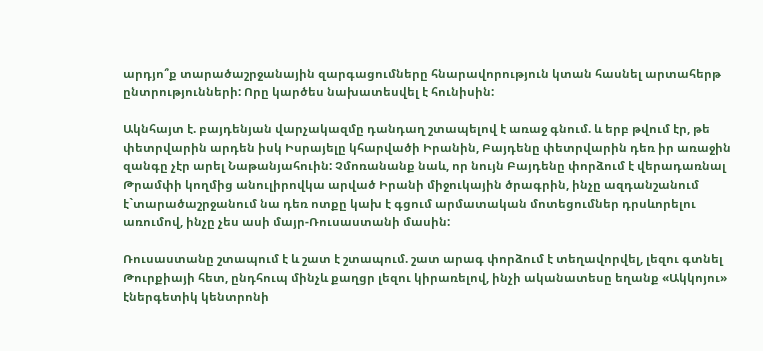արդյո՞ք տարածաշրջանային զարգացումները հնարավորություն կտան հասնել արտահերթ ընտրությունների: Որը կարծես նախատեսվել է հունիսին:

Ակնհայտ է. բայդենյան վարչակազմը դանդաղ շտապելով է առաջ գնում. և երբ թվում էր, թե փետրվարին արդեն իսկ Իսրայելը կհարվածի Իրանին, Բայդենը փետրվարին դեռ իր առաջին զանգը չէր արել Նաթանյահուին: Չմոռանանք նաև, որ նույն Բայդենը փորձում է վերադառնալ Թրամփի կողմից անուլիրովկա արված Իրանի միջուկային ծրագրին, ինչը ազդանշանում է`տարածաշրջանում նա դեռ ոտքը կախ է գցում արմատական մոտեցումներ դրսևորելու առումով, ինչը չես ասի մայր-Ռուսաստանի մասին:

Ռուսաստանը շտապում է և շատ է շտապում. շատ արագ փորձում է տեղավորվել, լեզու գտնել Թուրքիայի հետ, ընդհուպ մինչև քաղցր լեզու կիրառելով, ինչի ականատեսը եղանք «Ակկոյու» էներգետիկ կենտրոնի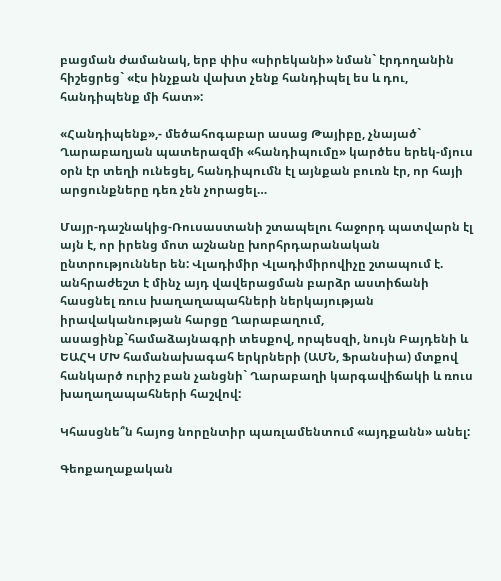բացման ժամանակ, երբ փիս «սիրեկանի» նման` էրդողանին հիշեցրեց` «էս ինչքան վախտ չենք հանդիպել ես և դու, հանդիպենք մի հատ»:

«Հանդիպենք»,- մեծահոգաբար ասաց Թայիբը, չնայած` Ղարաբաղյան պատերազմի «հանդիպումը» կարծես երեկ-մյուս օրն էր տեղի ունեցել, հանդիպումն էլ այնքան բուռն էր, որ հայի արցունքները դեռ չեն չորացել…

Մայր-դաշնակից-Ռուսաստանի շտապելու հաջորդ պատվարն էլ այն է, որ իրենց մոտ աշնանը խորհրդարանական ընտրություններ են: Վլադիմիր Վլադիմիրովիչը շտապում է. անհրաժեշտ է մինչ այդ վավերացման բարձր աստիճանի հասցնել ռուս խաղաղապահների ներկայության իրավականության հարցը Ղարաբաղում, ասացինք`համաձայնագրի տեսքով, որպեսզի, նույն Բայդենի և ԵԱՀԿ ՄԽ համանախագահ երկրների (ԱՄՆ, Ֆրանսիա) մտքով հանկարծ ուրիշ բան չանցնի` Ղարաբաղի կարգավիճակի և ռուս խաղաղապահների հաշվով:

Կհասցնե՞ն հայոց նորընտիր պառլամենտում «այդքանն» անել:

Գեոքաղաքական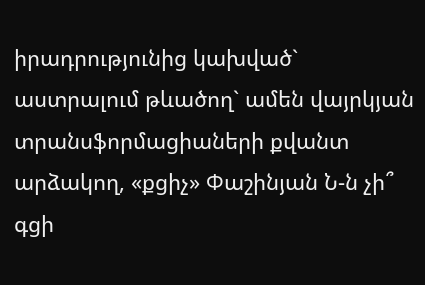իրադրությունից կախված` աստրալում թևածող` ամեն վայրկյան տրանսֆորմացիաների քվանտ արձակող, «քցիչ» Փաշինյան Ն-ն չի՞ գցի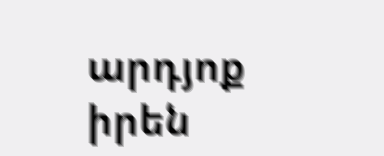արդյոք իրեն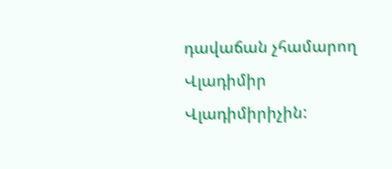դավաճան չհամարող Վլադիմիր Վլադիմիրիչին: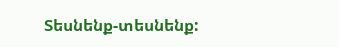Տեսնենք-տեսնենք: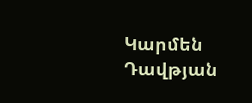Կարմեն Դավթյան